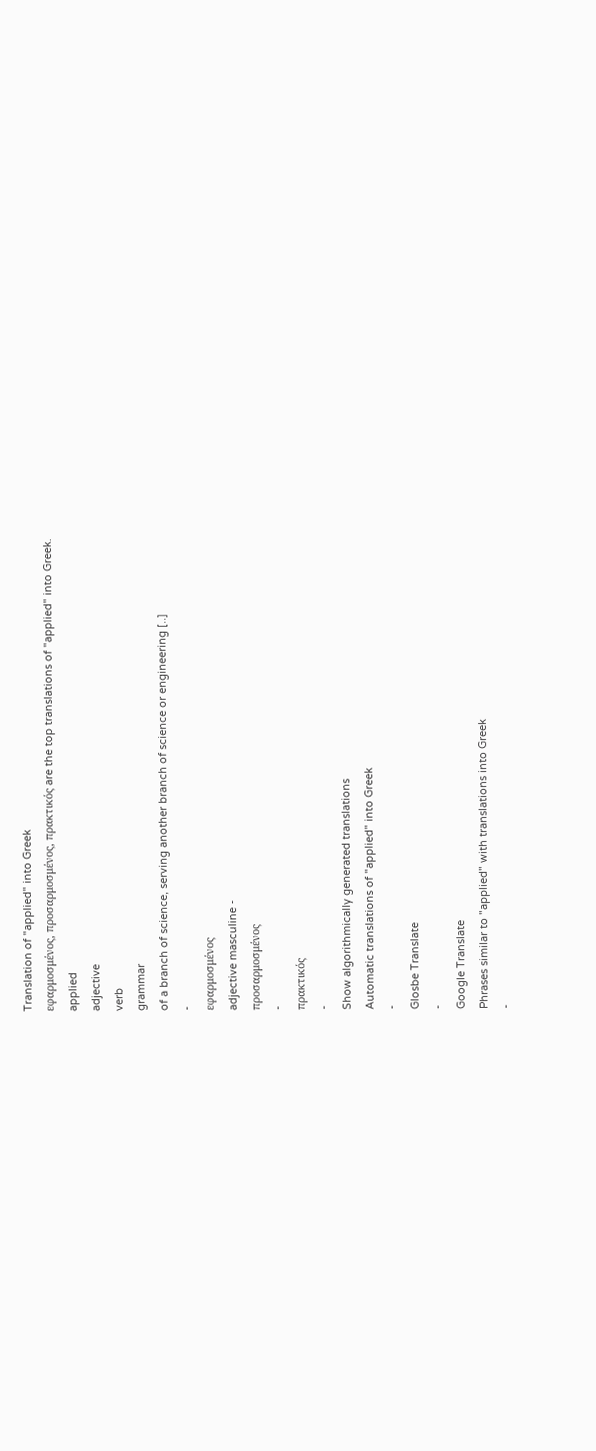Translation of "applied" into Greek
εφαρμοσμένος, προσαρμοσμένος, πρακτικός are the top translations of "applied" into Greek.
applied
adjective
verb
grammar
of a branch of science, serving another branch of science or engineering [..]
-
εφαρμοσμένος
adjective masculine -
προσαρμοσμένος
-
πρακτικός
-
Show algorithmically generated translations
Automatic translations of "applied" into Greek
-
Glosbe Translate
-
Google Translate
Phrases similar to "applied" with translations into Greek
-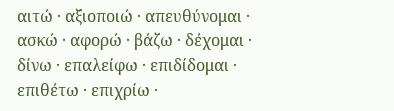αιτώ · αξιοποιώ · απευθύνομαι · ασκώ · αφορώ · βάζω · δέχομαι · δίνω · επαλείφω · επιδίδομαι · επιθέτω · επιχρίω ·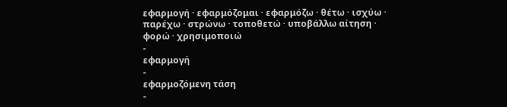εφαρμογή · εφαρμόζομαι · εφαρμόζω · θέτω · ισχύω · παρέχω · στρώνω · τοποθετώ · υποβάλλω αίτηση · φορώ · χρησιμοποιώ
-
εφαρμογή
-
εφαρμοζόμενη τάση
-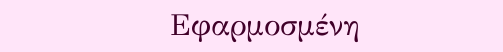Εφαρμοσμένη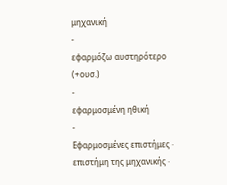μηχανική
-
εφαρμόζω αυστηρότερο (+ουσ.)
-
εφαρμοσμένη ηθική
-
Εφαρμοσμένες επιστήμες · επιστήμη της μηχανικής ·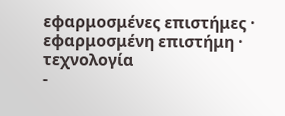εφαρμοσμένες επιστήμες · εφαρμοσμένη επιστήμη · τεχνολογία
-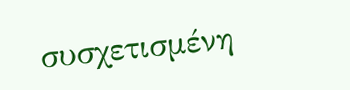συσχετισμένη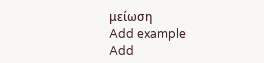μείωση
Add example
Add